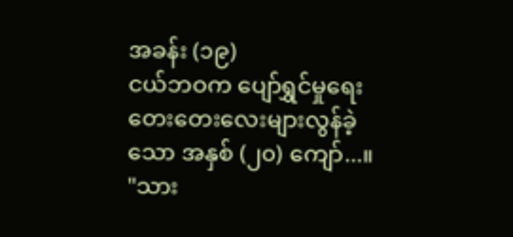အခန်း (၁၉)
ငယ်ဘဝက ပျော်ရွှင်မှုရေးတေးတေးလေးများလွန်ခဲ့သော အနှစ် (၂၀) ကျော်...။
"သား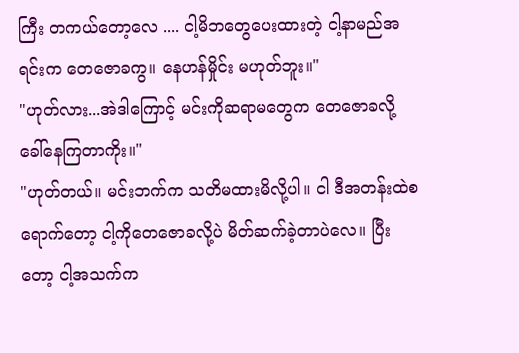ကြီး တကယ်တော့လေ .... ငါ့မိဘတွေပေးထားတဲ့ ငါ့နာမည်အရင်းက တေဇောခကွ။ နေဟန်မှိုင်း မဟုတ်ဘူး။"
"ဟုတ်လား...အဲဒါကြောင့် မင်းကိုဆရာမတွေက တေဇောခလို့ ခေါ်နေကြတာကိုး။"
"ဟုတ်တယ်။ မင်းဘက်က သတိမထားမိလို့ပါ။ ငါ ဒီအတန်းထဲစရောက်တော့ ငါ့ကိုတေဇောခလို့ပဲ မိတ်ဆက်ခဲ့တာပဲလေ။ ပြီးတော့ ငါ့အသက်က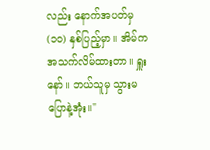လည်း နောက်အပတ်မှ (၁၀) နှစ်ပြည့်မှာ။ အိမ်က အသက်လိမ်ထားတာ။ ရှူးနော်။ ဘယ်သူမှ သွားမပြောနဲ့အုံး။"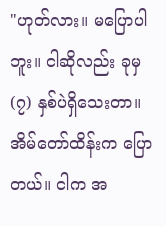"ဟုတ်လား။ မပြောပါဘူး။ ငါဆိုလည်း ခုမှ (၇) နှစ်ပဲရှိသေးတာ။ အိမ်တော်ထိန်းက ပြောတယ်။ ငါက အ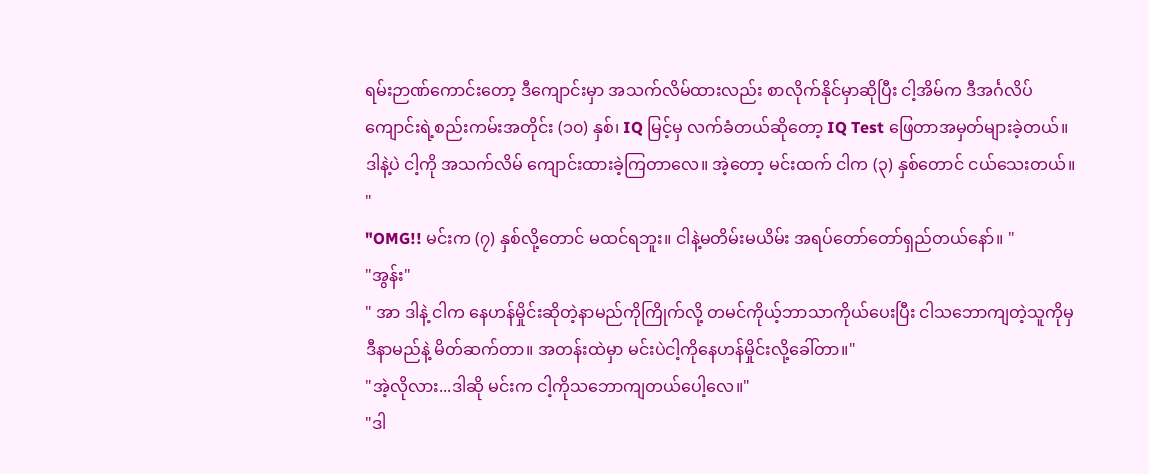ရမ်းဉာဏ်ကောင်းတော့ ဒီကျောင်းမှာ အသက်လိမ်ထားလည်း စာလိုက်နိုင်မှာဆိုပြီး ငါ့အိမ်က ဒီအင်္ဂလိပ်ကျောင်းရဲ့စည်းကမ်းအတိုင်း (၁၀) နှစ်၊ IQ မြင့်မှ လက်ခံတယ်ဆိုတော့ IQ Test ဖြေတာအမှတ်များခဲ့တယ်။ ဒါနဲ့ပဲ ငါ့ကို အသက်လိမ် ကျောင်းထားခဲ့ကြတာလေ။ အဲ့တော့ မင်းထက် ငါက (၃) နှစ်တောင် ငယ်သေးတယ်။ "
"OMG!! မင်းက (၇) နှစ်လို့တောင် မထင်ရဘူး။ ငါနဲ့မတိမ်းမယိမ်း အရပ်တော်တော်ရှည်တယ်နော်။ "
"အွန်း"
" အာ ဒါနဲ့ ငါက နေဟန်မှိုင်းဆိုတဲ့နာမည်ကိုကြိုက်လို့ တမင်ကိုယ့်ဘာသာကိုယ်ပေးပြီး ငါသဘောကျတဲ့သူကိုမှ ဒီနာမည်နဲ့ မိတ်ဆက်တာ။ အတန်းထဲမှာ မင်းပဲငါ့ကိုနေဟန်မှိုင်းလို့ခေါ်တာ။"
"အဲ့လိုလား...ဒါဆို မင်းက ငါ့ကိုသဘောကျတယ်ပေါ့လေ။"
"ဒါ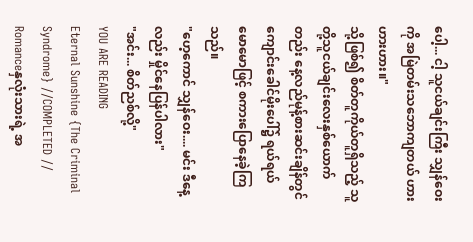ပေါ့... ငါ့ သူငယ်ချင်းကြီး သျှန်ဝေးကို အမြဲတမ်းသဘောကျတယ် ဟားဟားဟား။"
သို့ဖြစ်၍ စိတ်တူကိုယ်တူရှိသည့် သူတို့သူငယ်ချင်းလေးနှစ်ယောက်တည်း နေ့လည်မုန့်စားဆင်းချိန်တွင် ကျောင်းခေါင်မိုးပေါ်၌ ရယ်ရယ်မောမောဖြင့် စကားပြောနေခဲ့ကြသည်။
"ဟေ့ကောင် သျှန်ဝေး.... မင်း ဒီနေ့လည်း မှိုင်နေပြန်ပါလား"
"အင်း... စိတ်ညစ်လို့"
YOU ARE READING
Eternal Sunshine {The Criminal Syndrome} //COMPLETED //
Romanceနှလုံးသားရဲ့ အ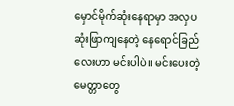မှောင်မိုက်ဆုံးနေရာမှာ အလှပဆုံးဖြာကျနေတဲ့ နေရောင်ခြည်လေးဟာ မင်းပါပဲ။ မင်းပေးတဲ့ မေတ္တာတွေ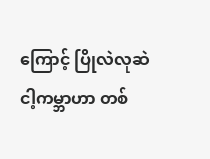ကြောင့် ပြိုလဲလုဆဲ ငါ့ကမ္ဘာဟာ တစ်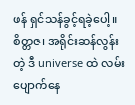ဖန် ရှင်သန်ခွင့်ရခဲ့ပေါ့။ စိတ္တဇ၊ အရိုင်းဆန်လွန်းတဲ့ ဒီ universe ထဲ လမ်းပျောက်နေ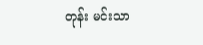တုန်း မင်းသာ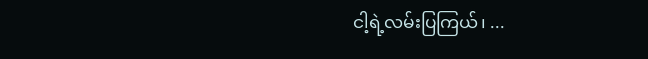ငါ့ရဲ့လမ်းပြကြယ်၊ ...